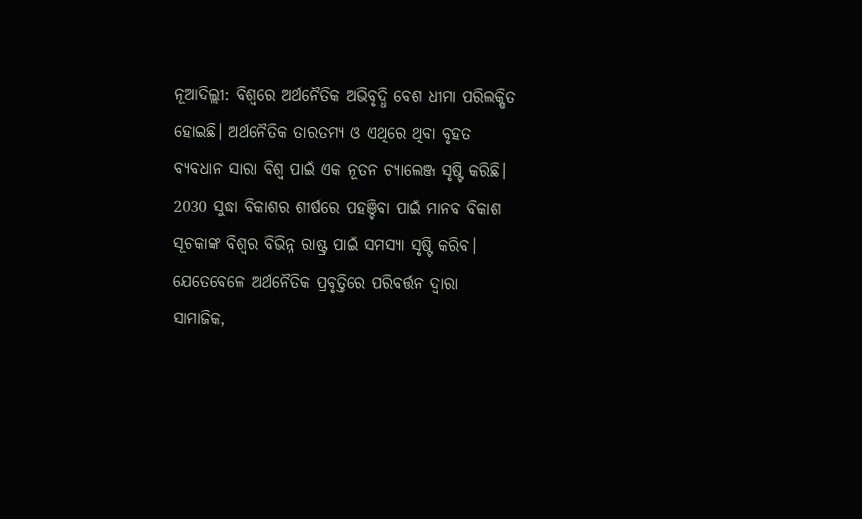ନୂଆଦିଲ୍ଲୀ: ବିଶ୍ବରେ ଅର୍ଥନୈତିକ ଅଭିବୃଦ୍ଧି ବେଶ ଧୀମା ପରିଲକ୍ଷିତ ହୋଇଛି। ଅର୍ଥନୈତିକ ତାରତମ୍ୟ ଓ ଏଥିରେ ଥିବା ବୃହତ ବ୍ୟବଧାନ ସାରା ବିଶ୍ବ ପାଇଁ ଏକ ନୂତନ ଚ୍ୟାଲେଞ୍ଜ ସୃଷ୍ଟି କରିଛି। 2030 ସୁଦ୍ଧା ବିକାଶର ଶୀର୍ଷରେ ପହଞ୍ଚିବା ପାଇଁ ମାନବ ବିକାଶ ସୂଚକାଙ୍କ ବିଶ୍ବର ବିଭିନ୍ନ ରାଷ୍ଟ୍ର ପାଇଁ ସମସ୍ୟା ସୃଷ୍ଟି କରିବ।
ଯେତେବେଳେ ଅର୍ଥନୈତିକ ପ୍ରବୃତ୍ତିରେ ପରିବର୍ତ୍ତନ ଦ୍ବାରା ସାମାଜିକ,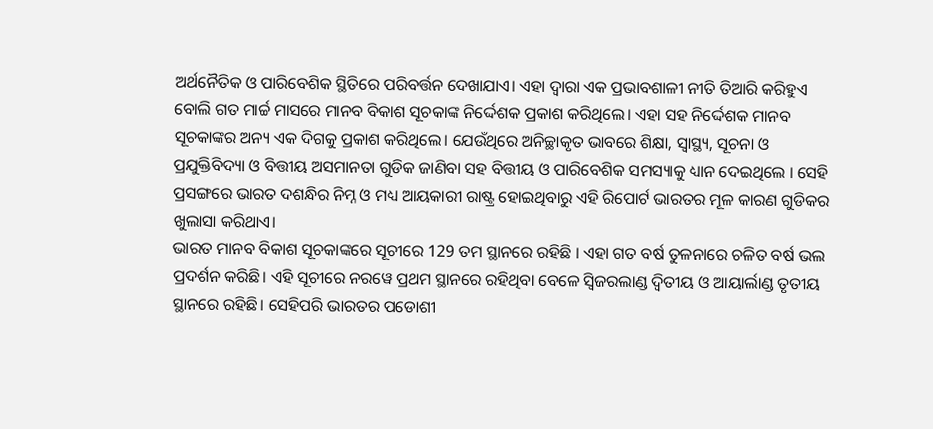ଅର୍ଥନୈତିକ ଓ ପାରିବେଶିକ ସ୍ଥିତିରେ ପରିବର୍ତ୍ତନ ଦେଖାଯାଏ। ଏହା ଦ୍ବାରା ଏକ ପ୍ରଭାବଶାଳୀ ନୀତି ତିଆରି କରିହୁଏ ବୋଲି ଗତ ମାର୍ଚ୍ଚ ମାସରେ ମାନବ ବିକାଶ ସୂଚକାଙ୍କ ନିର୍ଦ୍ଦେଶକ ପ୍ରକାଶ କରିଥିଲେ। ଏହା ସହ ନିର୍ଦ୍ଦେଶକ ମାନବ ସୂଚକାଙ୍କର ଅନ୍ୟ ଏକ ଦିଗକୁ ପ୍ରକାଶ କରିଥିଲେ। ଯେଉଁଥିରେ ଅନିଚ୍ଛାକୃତ ଭାବରେ ଶିକ୍ଷା, ସ୍ବାସ୍ଥ୍ୟ, ସୂଚନା ଓ ପ୍ରଯୁକ୍ତିବିଦ୍ୟା ଓ ବିତ୍ତୀୟ ଅସମାନତା ଗୁଡିକ ଜାଣିବା ସହ ବିତ୍ତୀୟ ଓ ପାରିବେଶିକ ସମସ୍ୟାକୁ ଧ୍ୟାନ ଦେଇଥିଲେ । ସେହି ପ୍ରସଙ୍ଗରେ ଭାରତ ଦଶନ୍ଧିର ନିମ୍ନ ଓ ମଧ୍ୟ ଆୟକାରୀ ରାଷ୍ଟ୍ର ହୋଇଥିବାରୁ ଏହି ରିପୋର୍ଟ ଭାରତର ମୂଳ କାରଣ ଗୁଡିକର ଖୁଲାସା କରିଥାଏ।
ଭାରତ ମାନବ ବିକାଶ ସୂଚକାଙ୍କରେ ସୂଚୀରେ 129 ତମ ସ୍ଥାନରେ ରହିଛି । ଏହା ଗତ ବର୍ଷ ତୁଳନାରେ ଚଳିତ ବର୍ଷ ଭଲ ପ୍ରଦର୍ଶନ କରିଛି। ଏହି ସୂଚୀରେ ନରୱେ ପ୍ରଥମ ସ୍ଥାନରେ ରହିଥିବା ବେଳେ ସ୍ବିଜରଲାଣ୍ଡ ଦ୍ବିତୀୟ ଓ ଆୟାର୍ଲାଣ୍ଡ ତୃତୀୟ ସ୍ଥାନରେ ରହିଛି। ସେହିପରି ଭାରତର ପଡୋଶୀ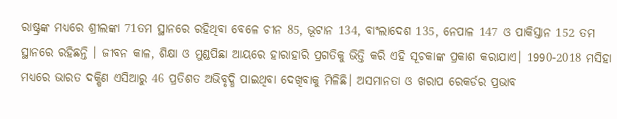ରାଷ୍ଟ୍ରଙ୍କ ମଧ୍ୟରେ ଶ୍ରୀଲଙ୍କା 71ତମ ସ୍ଥାନରେ ରହିଥିବା ବେଳେ ଚୀନ 85, ଭୂଟାନ 134, ବାଂଲାଦେଶ 135, ନେପାଳ 147 ଓ ପାକିସ୍ତାନ 152 ତମ ସ୍ଥାନରେ ରହିଛନ୍ତି । ଜୀବନ କାଳ, ଶିକ୍ଷା ଓ ମୁଣ୍ଡପିଛା ଆୟରେ ହାରାହାରି ପ୍ରଗତିକୁ ଭିତ୍ତି କରି ଏହି ସୂଚକାଙ୍କ ପ୍ରକାଶ କରାଯାଏ। 1990-2018 ମସିହା ମଧ୍ୟରେ ଭାରତ ଦକ୍ଷିଣ ଏସିଆରୁ 46 ପ୍ରତିଶତ ଅଭିବୃଦ୍ଧି ପାଇଥିବା ଦେଖିବାକୁ ମିଳିଛି। ଅସମାନତା ଓ ଖରାପ ରେକର୍ଡର ପ୍ରଭାବ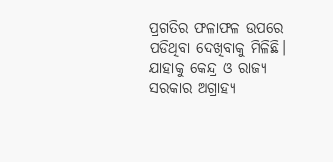ପ୍ରଗତିର ଫଳାଫଳ ଉପରେ ପଡିଥିବା ଦେଖିବାକୁ ମିଳିଛି। ଯାହାକୁ କେନ୍ଦ୍ର ଓ ରାଜ୍ୟ ସରକାର ଅଗ୍ରାହ୍ୟ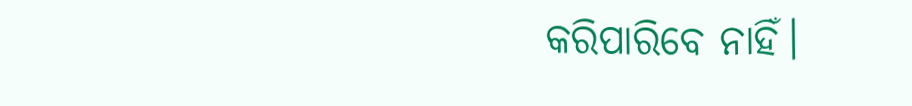କରିପାରିବେ ନାହିଁ।